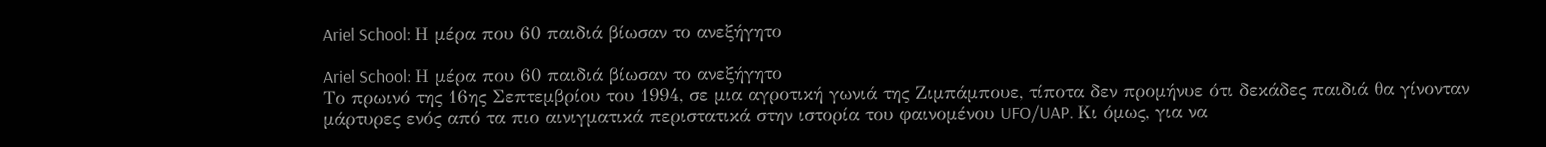Ariel School: Η μέρα που 60 παιδιά βίωσαν το ανεξήγητο

Ariel School: Η μέρα που 60 παιδιά βίωσαν το ανεξήγητο
Το πρωινό της 16ης Σεπτεμβρίου του 1994, σε μια αγροτική γωνιά της Ζιμπάμπουε, τίποτα δεν προμήνυε ότι δεκάδες παιδιά θα γίνονταν μάρτυρες ενός από τα πιο αινιγματικά περιστατικά στην ιστορία του φαινομένου UFO/UAP. Κι όμως, για να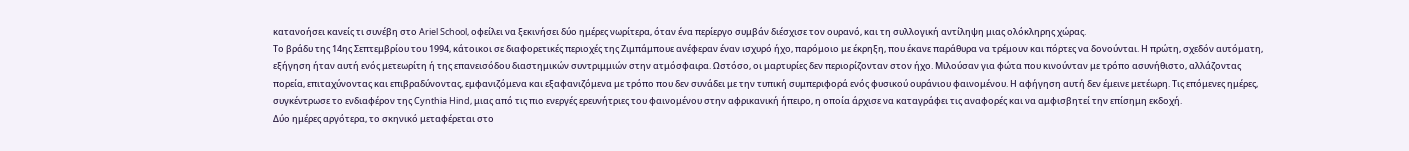κατανοήσει κανείς τι συνέβη στο Ariel School, οφείλει να ξεκινήσει δύο ημέρες νωρίτερα, όταν ένα περίεργο συμβάν διέσχισε τον ουρανό, και τη συλλογική αντίληψη μιας ολόκληρης χώρας.
Το βράδυ της 14ης Σεπτεμβρίου του 1994, κάτοικοι σε διαφορετικές περιοχές της Ζιμπάμπουε ανέφεραν έναν ισχυρό ήχο, παρόμοιο με έκρηξη, που έκανε παράθυρα να τρέμουν και πόρτες να δονούνται. Η πρώτη, σχεδόν αυτόματη, εξήγηση ήταν αυτή ενός μετεωρίτη ή της επανεισόδου διαστημικών συντριμμιών στην ατμόσφαιρα. Ωστόσο, οι μαρτυρίες δεν περιορίζονταν στον ήχο. Μιλούσαν για φώτα που κινούνταν με τρόπο ασυνήθιστο, αλλάζοντας πορεία, επιταχύνοντας και επιβραδύνοντας, εμφανιζόμενα και εξαφανιζόμενα με τρόπο που δεν συνάδει με την τυπική συμπεριφορά ενός φυσικού ουράνιου φαινομένου. Η αφήγηση αυτή δεν έμεινε μετέωρη. Τις επόμενες ημέρες, συγκέντρωσε το ενδιαφέρον της Cynthia Hind, μιας από τις πιο ενεργές ερευνήτριες του φαινομένου στην αφρικανική ήπειρο, η οποία άρχισε να καταγράφει τις αναφορές και να αμφισβητεί την επίσημη εκδοχή.
Δύο ημέρες αργότερα, το σκηνικό μεταφέρεται στο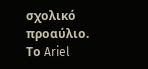σχολικό προαύλιο. Το Ariel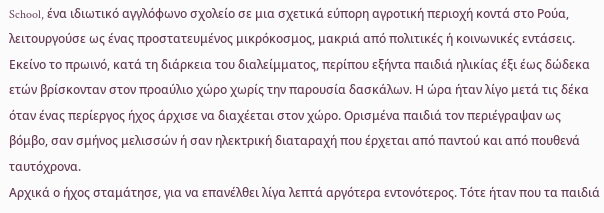School, ένα ιδιωτικό αγγλόφωνο σχολείο σε μια σχετικά εύπορη αγροτική περιοχή κοντά στο Ρούα, λειτουργούσε ως ένας προστατευμένος μικρόκοσμος, μακριά από πολιτικές ή κοινωνικές εντάσεις. Εκείνο το πρωινό, κατά τη διάρκεια του διαλείμματος, περίπου εξήντα παιδιά ηλικίας έξι έως δώδεκα ετών βρίσκονταν στον προαύλιο χώρο χωρίς την παρουσία δασκάλων. Η ώρα ήταν λίγο μετά τις δέκα όταν ένας περίεργος ήχος άρχισε να διαχέεται στον χώρο. Ορισμένα παιδιά τον περιέγραψαν ως βόμβο, σαν σμήνος μελισσών ή σαν ηλεκτρική διαταραχή που έρχεται από παντού και από πουθενά ταυτόχρονα.
Αρχικά ο ήχος σταμάτησε, για να επανέλθει λίγα λεπτά αργότερα εντονότερος. Τότε ήταν που τα παιδιά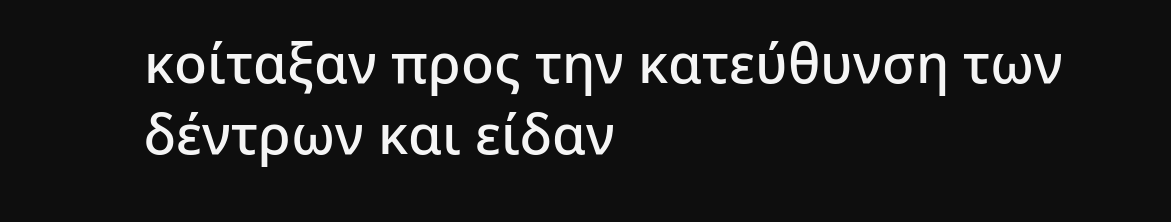κοίταξαν προς την κατεύθυνση των δέντρων και είδαν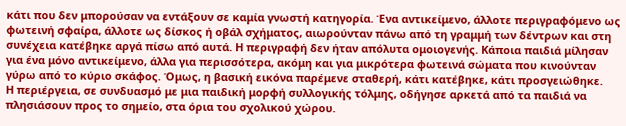κάτι που δεν μπορούσαν να εντάξουν σε καμία γνωστή κατηγορία. Ένα αντικείμενο, άλλοτε περιγραφόμενο ως φωτεινή σφαίρα, άλλοτε ως δίσκος ή οβάλ σχήματος, αιωρούνταν πάνω από τη γραμμή των δέντρων και στη συνέχεια κατέβηκε αργά πίσω από αυτά. Η περιγραφή δεν ήταν απόλυτα ομοιογενής. Κάποια παιδιά μίλησαν για ένα μόνο αντικείμενο, άλλα για περισσότερα, ακόμη και για μικρότερα φωτεινά σώματα που κινούνταν γύρω από το κύριο σκάφος. Όμως, η βασική εικόνα παρέμενε σταθερή, κάτι κατέβηκε, κάτι προσγειώθηκε.
Η περιέργεια, σε συνδυασμό με μια παιδική μορφή συλλογικής τόλμης, οδήγησε αρκετά από τα παιδιά να πλησιάσουν προς το σημείο, στα όρια του σχολικού χώρου.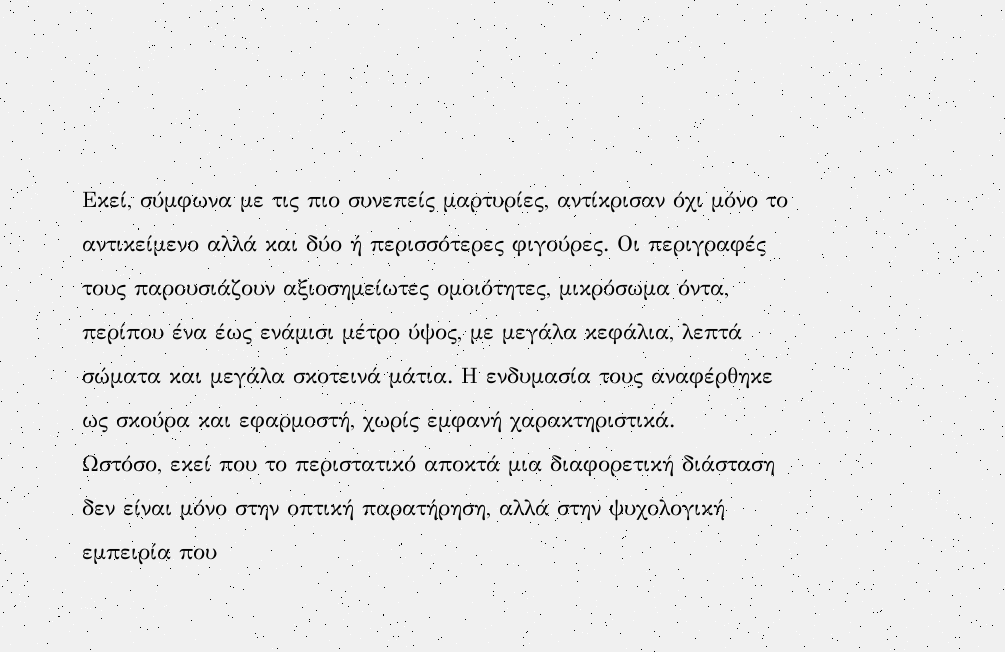Εκεί, σύμφωνα με τις πιο συνεπείς μαρτυρίες, αντίκρισαν όχι μόνο το αντικείμενο αλλά και δύο ή περισσότερες φιγούρες. Οι περιγραφές τους παρουσιάζουν αξιοσημείωτες ομοιότητες, μικρόσωμα όντα, περίπου ένα έως ενάμισι μέτρο ύψος, με μεγάλα κεφάλια, λεπτά σώματα και μεγάλα σκοτεινά μάτια. Η ενδυμασία τους αναφέρθηκε ως σκούρα και εφαρμοστή, χωρίς εμφανή χαρακτηριστικά.
Ωστόσο, εκεί που το περιστατικό αποκτά μια διαφορετική διάσταση δεν είναι μόνο στην οπτική παρατήρηση, αλλά στην ψυχολογική εμπειρία που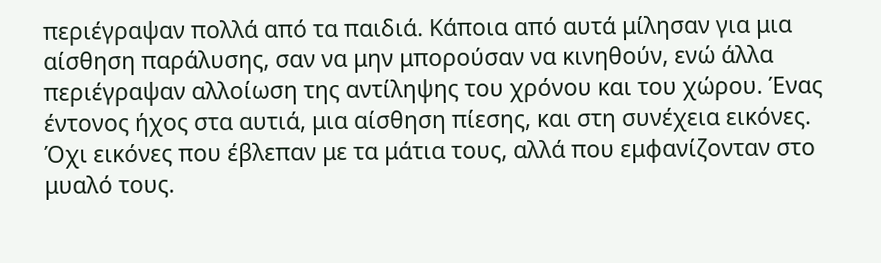περιέγραψαν πολλά από τα παιδιά. Κάποια από αυτά μίλησαν για μια αίσθηση παράλυσης, σαν να μην μπορούσαν να κινηθούν, ενώ άλλα περιέγραψαν αλλοίωση της αντίληψης του χρόνου και του χώρου. Ένας έντονος ήχος στα αυτιά, μια αίσθηση πίεσης, και στη συνέχεια εικόνες. Όχι εικόνες που έβλεπαν με τα μάτια τους, αλλά που εμφανίζονταν στο μυαλό τους.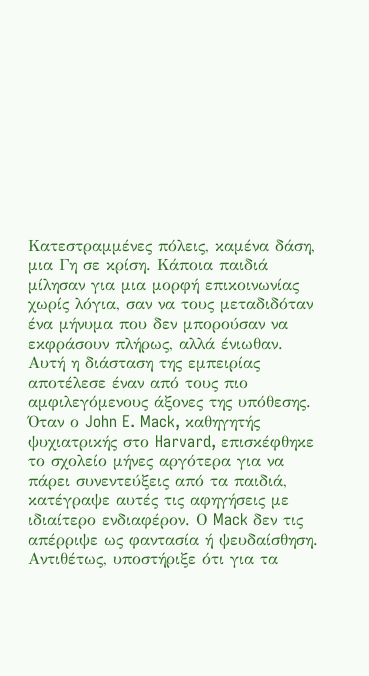Κατεστραμμένες πόλεις, καμένα δάση, μια Γη σε κρίση. Κάποια παιδιά μίλησαν για μια μορφή επικοινωνίας χωρίς λόγια, σαν να τους μεταδιδόταν ένα μήνυμα που δεν μπορούσαν να εκφράσουν πλήρως, αλλά ένιωθαν.
Αυτή η διάσταση της εμπειρίας αποτέλεσε έναν από τους πιο αμφιλεγόμενους άξονες της υπόθεσης. Όταν ο John E. Mack, καθηγητής ψυχιατρικής στο Harvard, επισκέφθηκε το σχολείο μήνες αργότερα για να πάρει συνεντεύξεις από τα παιδιά, κατέγραψε αυτές τις αφηγήσεις με ιδιαίτερο ενδιαφέρον. Ο Mack δεν τις απέρριψε ως φαντασία ή ψευδαίσθηση. Αντιθέτως, υποστήριξε ότι για τα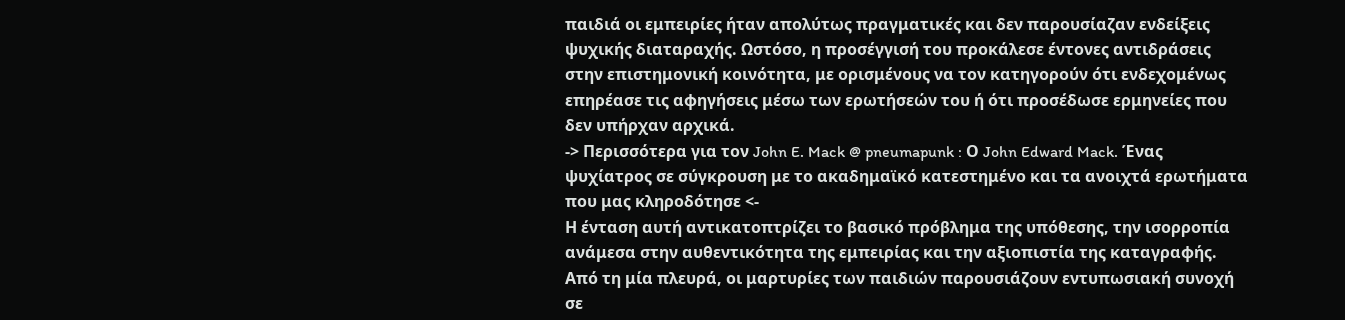παιδιά οι εμπειρίες ήταν απολύτως πραγματικές και δεν παρουσίαζαν ενδείξεις ψυχικής διαταραχής. Ωστόσο, η προσέγγισή του προκάλεσε έντονες αντιδράσεις στην επιστημονική κοινότητα, με ορισμένους να τον κατηγορούν ότι ενδεχομένως επηρέασε τις αφηγήσεις μέσω των ερωτήσεών του ή ότι προσέδωσε ερμηνείες που δεν υπήρχαν αρχικά.
-> Περισσότερα για τον John E. Mack @ pneumapunk : Ο John Edward Mack. Ένας ψυχίατρος σε σύγκρουση με το ακαδημαϊκό κατεστημένο και τα ανοιχτά ερωτήματα που μας κληροδότησε <-
Η ένταση αυτή αντικατοπτρίζει το βασικό πρόβλημα της υπόθεσης, την ισορροπία ανάμεσα στην αυθεντικότητα της εμπειρίας και την αξιοπιστία της καταγραφής. Από τη μία πλευρά, οι μαρτυρίες των παιδιών παρουσιάζουν εντυπωσιακή συνοχή σε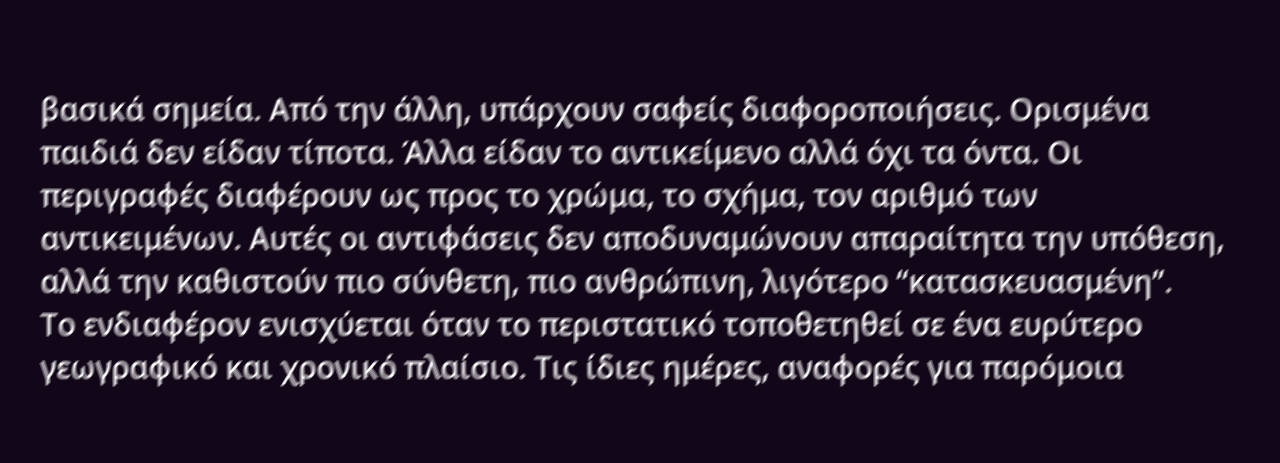βασικά σημεία. Από την άλλη, υπάρχουν σαφείς διαφοροποιήσεις. Ορισμένα παιδιά δεν είδαν τίποτα. Άλλα είδαν το αντικείμενο αλλά όχι τα όντα. Οι περιγραφές διαφέρουν ως προς το χρώμα, το σχήμα, τον αριθμό των αντικειμένων. Αυτές οι αντιφάσεις δεν αποδυναμώνουν απαραίτητα την υπόθεση, αλλά την καθιστούν πιο σύνθετη, πιο ανθρώπινη, λιγότερο “κατασκευασμένη”.
Το ενδιαφέρον ενισχύεται όταν το περιστατικό τοποθετηθεί σε ένα ευρύτερο γεωγραφικό και χρονικό πλαίσιο. Τις ίδιες ημέρες, αναφορές για παρόμοια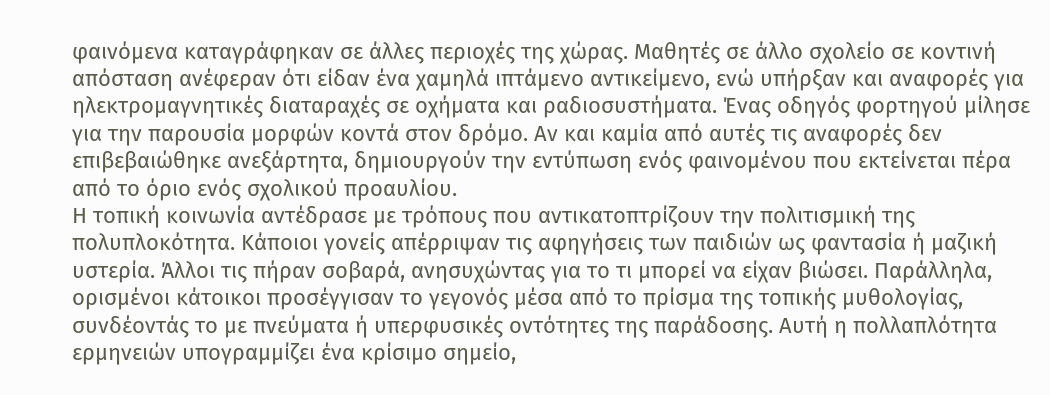φαινόμενα καταγράφηκαν σε άλλες περιοχές της χώρας. Μαθητές σε άλλο σχολείο σε κοντινή απόσταση ανέφεραν ότι είδαν ένα χαμηλά ιπτάμενο αντικείμενο, ενώ υπήρξαν και αναφορές για ηλεκτρομαγνητικές διαταραχές σε οχήματα και ραδιοσυστήματα. Ένας οδηγός φορτηγού μίλησε για την παρουσία μορφών κοντά στον δρόμο. Αν και καμία από αυτές τις αναφορές δεν επιβεβαιώθηκε ανεξάρτητα, δημιουργούν την εντύπωση ενός φαινομένου που εκτείνεται πέρα από το όριο ενός σχολικού προαυλίου.
Η τοπική κοινωνία αντέδρασε με τρόπους που αντικατοπτρίζουν την πολιτισμική της πολυπλοκότητα. Κάποιοι γονείς απέρριψαν τις αφηγήσεις των παιδιών ως φαντασία ή μαζική υστερία. Άλλοι τις πήραν σοβαρά, ανησυχώντας για το τι μπορεί να είχαν βιώσει. Παράλληλα, ορισμένοι κάτοικοι προσέγγισαν το γεγονός μέσα από το πρίσμα της τοπικής μυθολογίας, συνδέοντάς το με πνεύματα ή υπερφυσικές οντότητες της παράδοσης. Αυτή η πολλαπλότητα ερμηνειών υπογραμμίζει ένα κρίσιμο σημείο,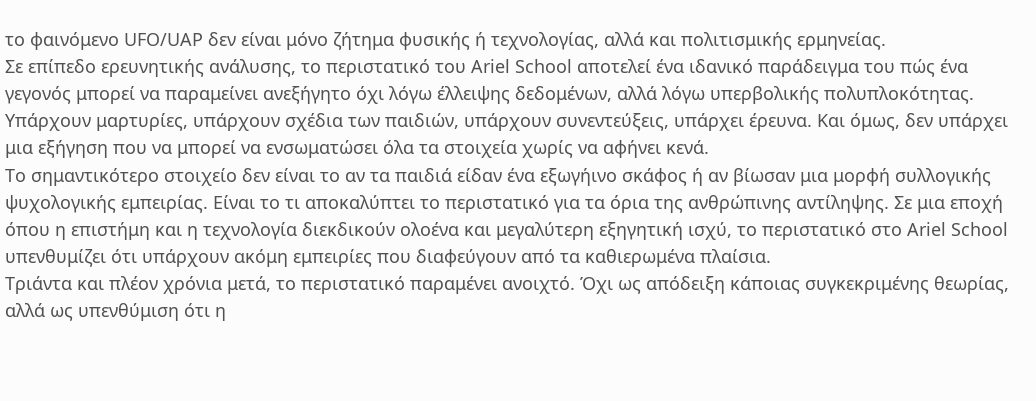το φαινόμενο UFO/UAP δεν είναι μόνο ζήτημα φυσικής ή τεχνολογίας, αλλά και πολιτισμικής ερμηνείας.
Σε επίπεδο ερευνητικής ανάλυσης, το περιστατικό του Ariel School αποτελεί ένα ιδανικό παράδειγμα του πώς ένα γεγονός μπορεί να παραμείνει ανεξήγητο όχι λόγω έλλειψης δεδομένων, αλλά λόγω υπερβολικής πολυπλοκότητας. Υπάρχουν μαρτυρίες, υπάρχουν σχέδια των παιδιών, υπάρχουν συνεντεύξεις, υπάρχει έρευνα. Και όμως, δεν υπάρχει μια εξήγηση που να μπορεί να ενσωματώσει όλα τα στοιχεία χωρίς να αφήνει κενά.
Το σημαντικότερο στοιχείο δεν είναι το αν τα παιδιά είδαν ένα εξωγήινο σκάφος ή αν βίωσαν μια μορφή συλλογικής ψυχολογικής εμπειρίας. Είναι το τι αποκαλύπτει το περιστατικό για τα όρια της ανθρώπινης αντίληψης. Σε μια εποχή όπου η επιστήμη και η τεχνολογία διεκδικούν ολοένα και μεγαλύτερη εξηγητική ισχύ, το περιστατικό στο Ariel School υπενθυμίζει ότι υπάρχουν ακόμη εμπειρίες που διαφεύγουν από τα καθιερωμένα πλαίσια.
Τριάντα και πλέον χρόνια μετά, το περιστατικό παραμένει ανοιχτό. Όχι ως απόδειξη κάποιας συγκεκριμένης θεωρίας, αλλά ως υπενθύμιση ότι η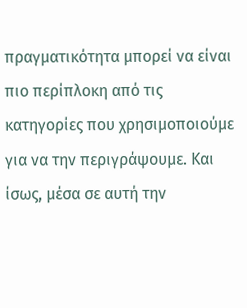πραγματικότητα μπορεί να είναι πιο περίπλοκη από τις κατηγορίες που χρησιμοποιούμε για να την περιγράψουμε. Και ίσως, μέσα σε αυτή την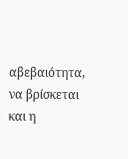αβεβαιότητα, να βρίσκεται και η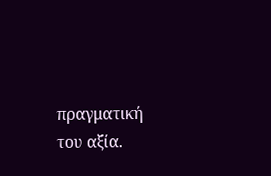πραγματική του αξία.